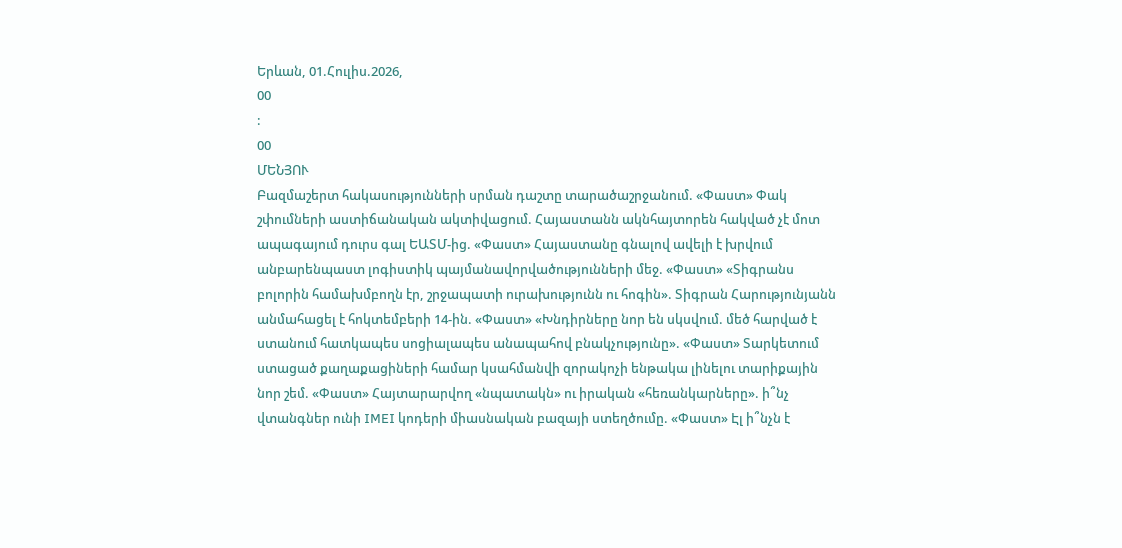Երևան, 01.Հուլիս.2026,
00
:
00
ՄԵՆՅՈՒ
Բազմաշերտ հակասությունների սրման դաշտը տարածաշրջանում. «Փաստ» Փակ շփումների աստիճանական ակտիվացում. Հայաստանն ակնհայտորեն հակված չէ մոտ ապագայում դուրս գալ ԵԱՏՄ-ից. «Փաստ» Հայաստանը գնալով ավելի է խրվում անբարենպաստ լոգիստիկ պայմանավորվածությունների մեջ. «Փաստ» «Տիգրանս բոլորին համախմբողն էր, շրջապատի ուրախությունն ու հոգին». Տիգրան Հարությունյանն անմահացել է հոկտեմբերի 14-ին. «Փաստ» «Խնդիրները նոր են սկսվում. մեծ հարված է ստանում հատկապես սոցիալապես անապահով բնակչությունը». «Փաստ» Տարկետում ստացած քաղաքացիների համար կսահմանվի զորակոչի ենթակա լինելու տարիքային նոր շեմ. «Փաստ» Հայտարարվող «նպատակն» ու իրական «հեռանկարները». ի՞նչ վտանգներ ունի IMEI կոդերի միասնական բազայի ստեղծումը. «Փաստ» Էլ ի՞նչն է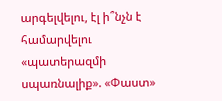արգելվելու, էլ ի՞նչն է համարվելու «պատերազմի սպառնալիք». «Փաստ»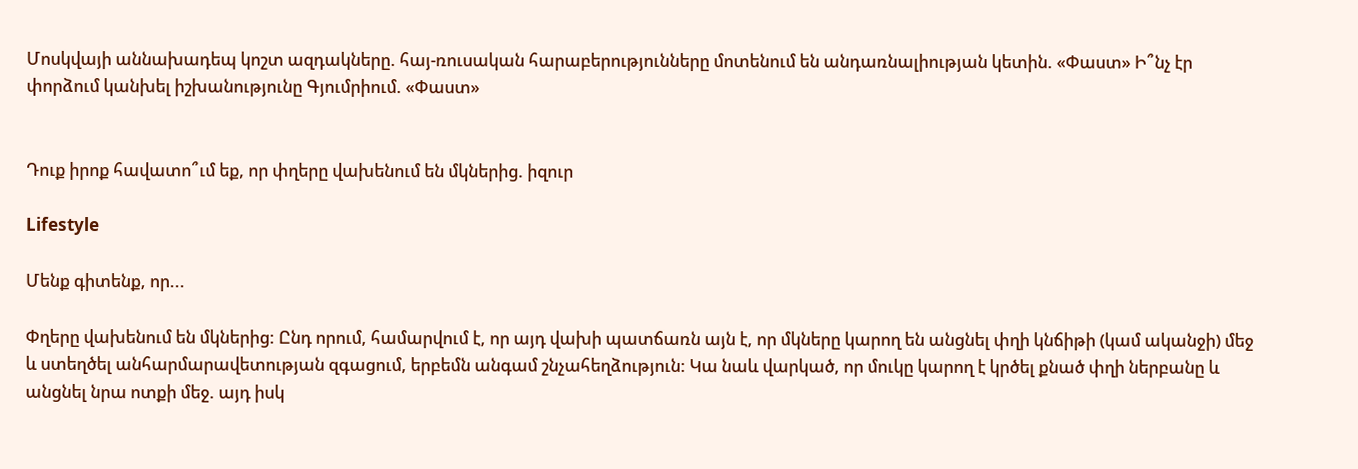Մոսկվայի աննախադեպ կոշտ ազդակները. հայ-ռուսական հարաբերությունները մոտենում են անդառնալիության կետին. «Փաստ» Ի՞նչ էր փորձում կանխել իշխանությունը Գյումրիում. «Փաստ»


Դուք իրոք հավատո՞ւմ եք, որ փղերը վախենում են մկներից. իզուր

Lifestyle

Մենք գիտենք, որ...

Փղերը վախենում են մկներից: Ընդ որում, համարվում է, որ այդ վախի պատճառն այն է, որ մկները կարող են անցնել փղի կնճիթի (կամ ականջի) մեջ և ստեղծել անհարմարավետության զգացում, երբեմն անգամ շնչահեղձություն: Կա նաև վարկած, որ մուկը կարող է կրծել քնած փղի ներբանը և անցնել նրա ոտքի մեջ. այդ իսկ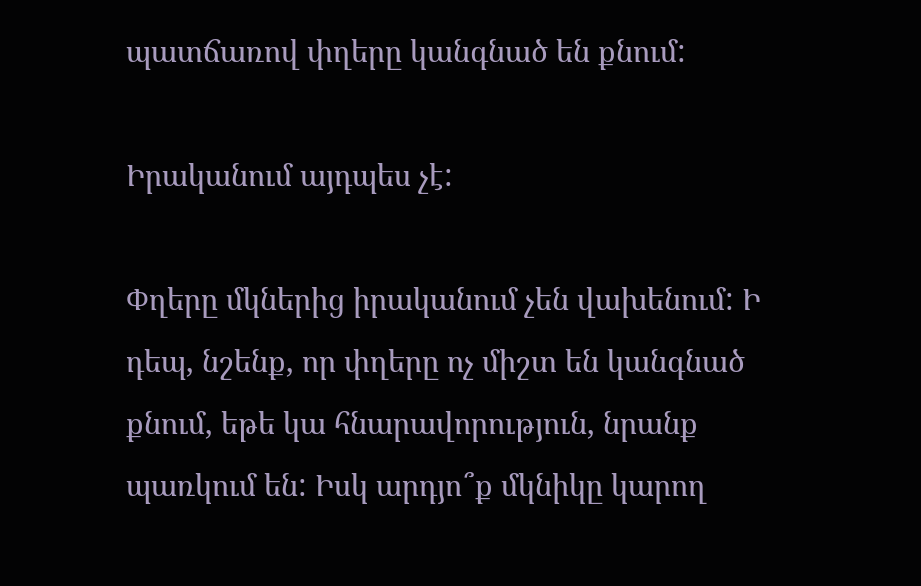պատճառով փղերը կանգնած են քնում:

Իրականում այդպես չէ:

Փղերը մկներից իրականում չեն վախենում: Ի դեպ, նշենք, որ փղերը ոչ միշտ են կանգնած քնում, եթե կա հնարավորություն, նրանք պառկում են: Իսկ արդյո՞ք մկնիկը կարող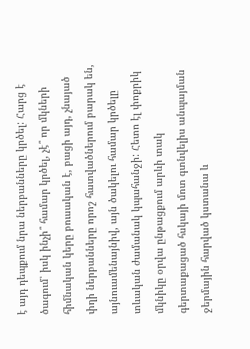է այդ դեպքում նրա ներբանները կրծել: Հարց է ծագում՝ իսկ ինչի՞ համար կրծել, չէ՞ որ մկների հիմնական կերը բուսական է, բացի այդ, չնայած փղի ներբանները որոշ հատվածներում բարակ են, այնուամենայնիվ, այն ծակելու համար կրծելը տևական ժամանակ կպահանջի: Հետո էլ փոքրիկ մկնիկը օրվա ընթացքում արևի տակ գերտաքացած հսկայի մոտ գտնվելիս անպայման ջերմային հարված կստանա և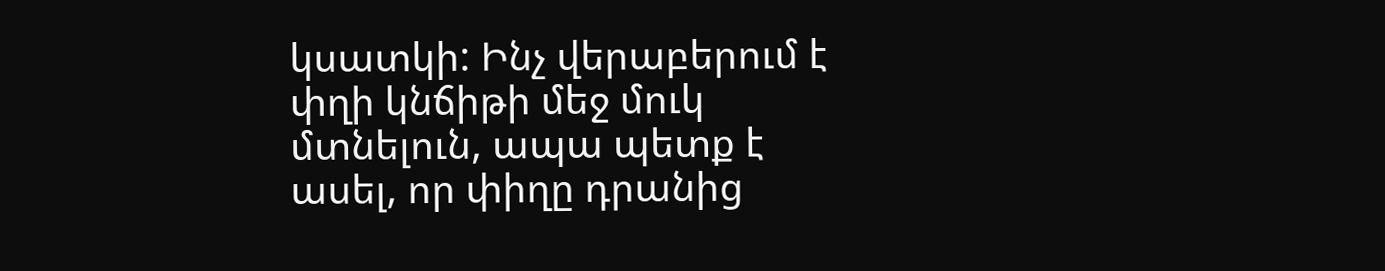կսատկի: Ինչ վերաբերում է փղի կնճիթի մեջ մուկ մտնելուն, ապա պետք է ասել, որ փիղը դրանից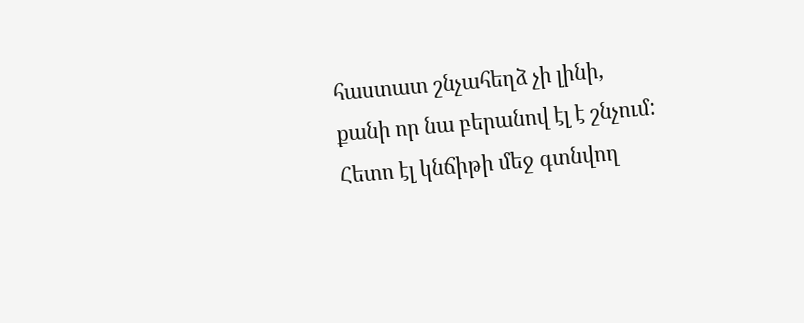հաստատ շնչահեղձ չի լինի, քանի որ նա բերանով էլ է շնչում: Հետո էլ կնճիթի մեջ գտնվող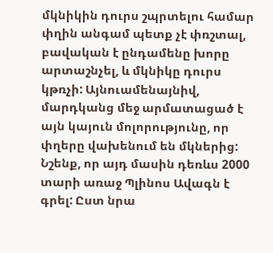մկնիկին դուրս շպրտելու համար փղին անգամ պետք չէ փռշտալ, բավական է ընդամենը խորը արտաշնչել, և մկնիկը դուրս կթռչի: Այնուամենայնիվ, մարդկանց մեջ արմատացած է այն կայուն մոլորությունը, որ փղերը վախենում են մկներից: Նշենք, որ այդ մասին դեռևս 2000 տարի առաջ Պլինոս Ավագն է գրել: Ըստ նրա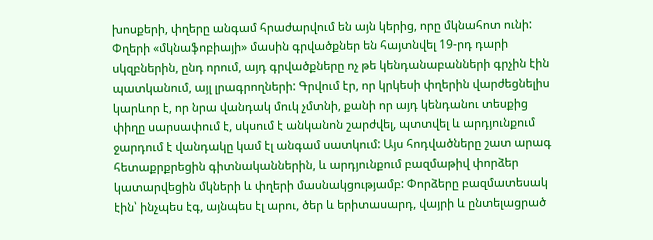խոսքերի, փղերը անգամ հրաժարվում են այն կերից, որը մկնահոտ ունի: Փղերի «մկնաֆոբիայի» մասին գրվածքներ են հայտնվել 19-րդ դարի սկզբներին, ընդ որում, այդ գրվածքները ոչ թե կենդանաբանների գրչին էին պատկանում, այլ լրագրողների: Գրվում էր, որ կրկեսի փղերին վարժեցնելիս կարևոր է, որ նրա վանդակ մուկ չմտնի, քանի որ այդ կենդանու տեսքից փիղը սարսափում է, սկսում է անկանոն շարժվել, պտտվել և արդյունքում ջարդում է վանդակը կամ էլ անգամ սատկում: Այս հոդվածները շատ արագ հետաքրքրեցին գիտնականներին, և արդյունքում բազմաթիվ փորձեր կատարվեցին մկների և փղերի մասնակցությամբ: Փորձերը բազմատեսակ էին՝ ինչպես էգ, այնպես էլ արու, ծեր և երիտասարդ, վայրի և ընտելացրած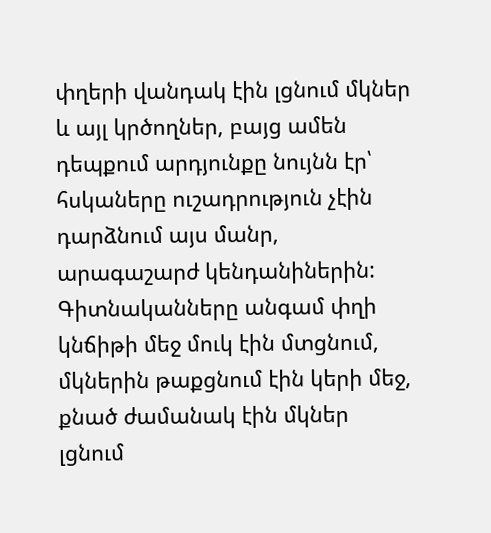փղերի վանդակ էին լցնում մկներ և այլ կրծողներ, բայց ամեն դեպքում արդյունքը նույնն էր՝ հսկաները ուշադրություն չէին դարձնում այս մանր, արագաշարժ կենդանիներին: Գիտնականները անգամ փղի կնճիթի մեջ մուկ էին մտցնում, մկներին թաքցնում էին կերի մեջ, քնած ժամանակ էին մկներ լցնում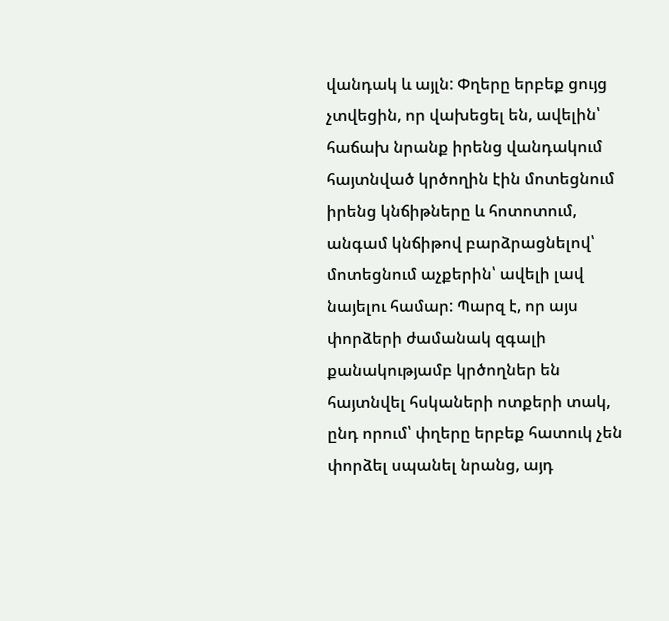վանդակ և այլն: Փղերը երբեք ցույց չտվեցին, որ վախեցել են, ավելին՝ հաճախ նրանք իրենց վանդակում հայտնված կրծողին էին մոտեցնում իրենց կնճիթները և հոտոտում, անգամ կնճիթով բարձրացնելով՝ մոտեցնում աչքերին՝ ավելի լավ նայելու համար: Պարզ է, որ այս փորձերի ժամանակ զգալի քանակությամբ կրծողներ են հայտնվել հսկաների ոտքերի տակ, ընդ որում՝ փղերը երբեք հատուկ չեն փորձել սպանել նրանց, այդ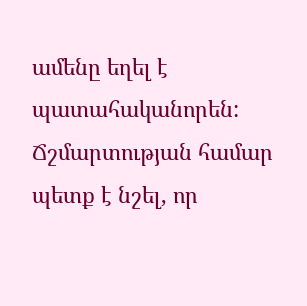ամենը եղել է պատահականորեն: Ճշմարտության համար պետք է նշել, որ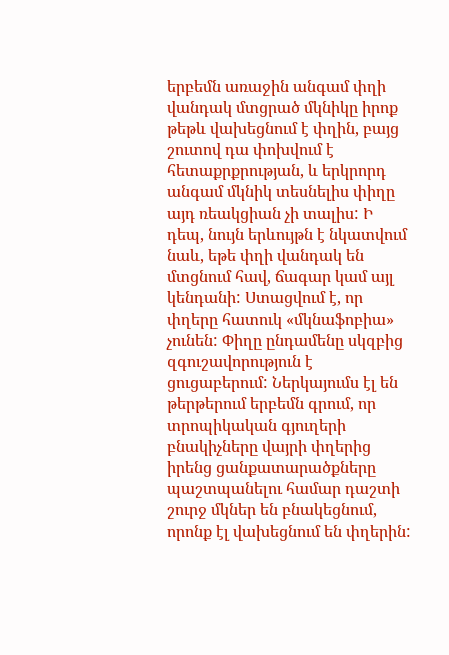երբեմն առաջին անգամ փղի վանդակ մտցրած մկնիկը իրոք թեթև վախեցնում է փղին, բայց շուտով դա փոխվում է հետաքրքրության, և երկրորդ անգամ մկնիկ տեսնելիս փիղը այդ ռեակցիան չի տալիս: Ի դեպ, նույն երևույթն է նկատվում նաև, եթե փղի վանդակ են մտցնում հավ, ճագար կամ այլ կենդանի: Ստացվում է, որ փղերը հատուկ «մկնաֆոբիա» չունեն: Փիղը ընդամենը սկզբից զգուշավորություն է ցուցաբերում: Ներկայումս էլ են թերթերում երբեմն գրում, որ տրոպիկական գյուղերի բնակիչները վայրի փղերից իրենց ցանքատարածքները պաշտպանելու համար դաշտի շուրջ մկներ են բնակեցնում, որոնք էլ վախեցնում են փղերին: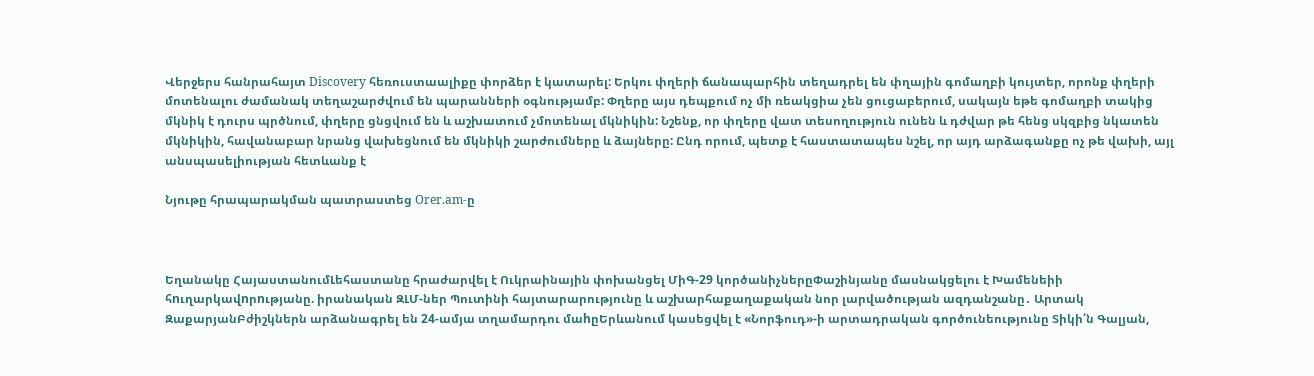Վերջերս հանրահայտ Discovery հեռուստաալիքը փորձեր է կատարել: Երկու փղերի ճանապարհին տեղադրել են փղային գոմաղբի կույտեր, որոնք փղերի մոտենալու ժամանակ տեղաշարժվում են պարանների օգնությամբ: Փղերը այս դեպքում ոչ մի ռեակցիա չեն ցուցաբերում, սակայն եթե գոմաղբի տակից մկնիկ է դուրս պրծնում, փղերը ցնցվում են և աշխատում չմոտենալ մկնիկին: Նշենք, որ փղերը վատ տեսողություն ունեն և դժվար թե հենց սկզբից նկատեն մկնիկին, հավանաբար նրանց վախեցնում են մկնիկի շարժումները և ձայները: Ընդ որում, պետք է հաստատապես նշել, որ այդ արձագանքը ոչ թե վախի, այլ անսպասելիության հետևանք է

Նյութը հրապարակման պատրաստեց Orer.am-ը



Եղանակը ՀայաստանումԼեհաստանը հրաժարվել է Ուկրաինային փոխանցել ՄիԳ-29 կործանիչներըՓաշինյանը մասնակցելու է Խամենեիի հnւղարկավnրnւթյանը. իրանական ԶԼՄ-ներ Պուտինի հայտարարությունը և աշխարհաքաղաքական նոր լարվածության ազդանշանը․ Արտակ ԶաքարյանԲժիշկներն արձանագրել են 24-ամյա տղամարդու մաhըԵրևանում կասեցվել է «Նորֆուդ»-ի արտադրական գործունեությունը Տիկի՛ն Գալյան,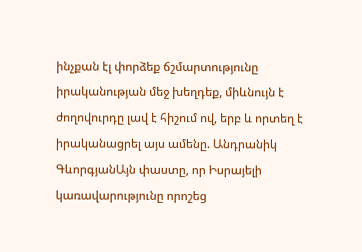ինչքան էլ փորձեք ճշմարտությունը իրականության մեջ խեղդեք, միևնույն է ժողովուրդը լավ է հիշում ով, երբ և որտեղ է իրականացրել այս ամենը. Անդրանիկ ԳևորգյանԱյն փաստը, որ Իսրայելի կառավարությունը որոշեց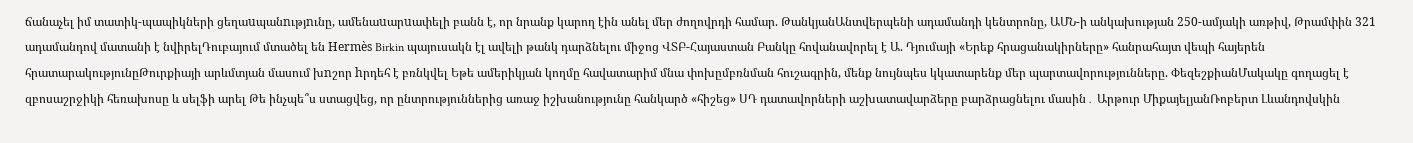ճանաչել իմ տատիկ-պապիկների ցեղաuպանnւթյnւնը, ամենաuարuափելի բանն է, որ նրանք կարող էին անել մեր ժողովրդի համար. ԹանկյանԱնտվերպենի ադամանդի կենտրոնը, ԱՄՆ-ի անկախության 250-ամյակի առթիվ, Թրամփին 321 ադամանդով մատանի է նվիրելԴուբայում մտածել են Hermès Birkin պայուսակն էլ ավելի թանկ դարձնելու միջոց ՎՏԲ-Հայաստան Բանկը հովանավորել է Ա. Դյումայի «Երեք հրացանակիրները» հանրահայտ վեպի հայերեն հրատարակությունըԹուրքիայի արևմտյան մասում խnշոր hրդեհ է բռնկվել Եթե ամերիկյան կողմը հավատարիմ մնա փոխըմբռնման հուշագրին, մենք նույնպես կկատարենք մեր պարտավորությունները. ՓեզեշքիանՄակակը գողացել է զբոսաշրջիկի հեռախոսը և սելֆի արել Թե ինչպե՞ս ստացվեց, որ ընտրություններից առաջ իշխանությունը հանկարծ «հիշեց» ՍԴ դատավորների աշխատավարձերը բարձրացնելու մասին․ Արթուր ՄիքայելյանՌոբերտ Լևանդովսկին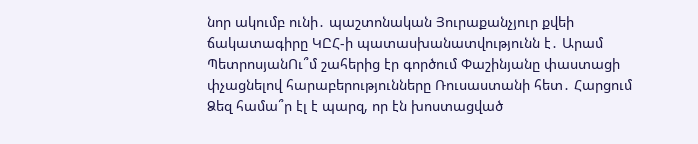նոր ակումբ ունի․ պաշտոնական Յուրաքանչյուր քվեի ճակատագիրը ԿԸՀ-ի պատասխանատվությունն է․ Արամ ՊետրոսյանՈւ՞մ շահերից էր գործում Փաշինյանը փաստացի փչացնելով հարաբերությունները Ռուսաստանի հետ․ Հարցում Ձեզ համա՞ր էլ է պարզ, որ էն խոստացված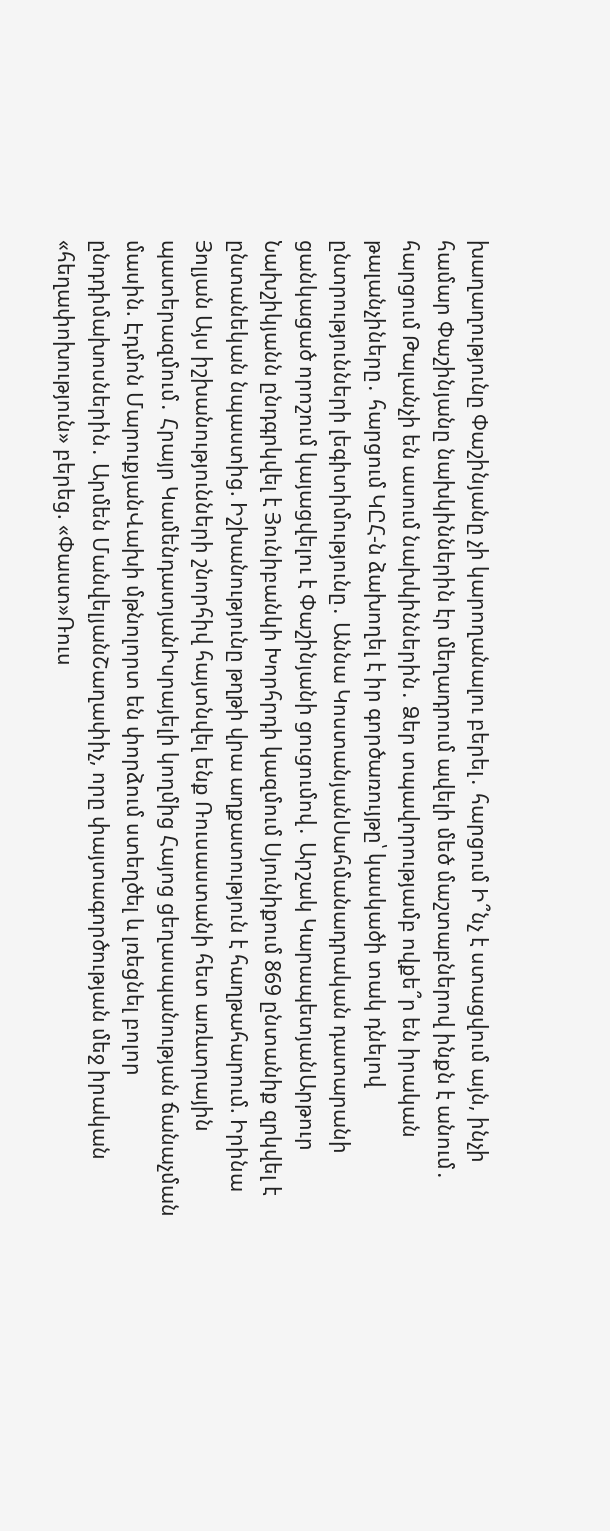խաղաղությունը Փաշինյանը չի կարողանալու բերել․ հարցում Ի՞նչ է ստացվում այն, ինչի համար Փաշինյանը նախկիններին էր մեղադրում ավելի մեծ մաշտաբներով ինքն է անում․ հարցում Թալանչի են ասում նախկիններին․ Ձեր տպավորությամբ ովքե՞ր են իրական թալանչիները․ հարցում ԿԸՀ-ն ձախողել է իր գործառույթը՝ կասկածի տակ դնելով ընտրությունների լեգիտիմությունը․ Աննա ԿոստանյանՍահմանադրական դատարանի ցանկացած որոշում կայացվելու է Փաշինյանի ցուցումով․ Արշակ ԿարապետյանԱրթուր Նախշիկյանն ընդգրկվել է Յունիբանկի Խորհրդի կազմում Սյունիքում 869 ընտանիք զրկվել է ընտանեկան նպաստից. Իշխանությունը թղթի վրա աղքատություն է հաղթահարում. Իրինա Յոլյան Այս իշխանությունների շնորհիվ հայտնվել ենք Ռուսաստանի հետ առևտրային պատերազմում․ Հրայր ԿամենդատյանԻսրայելի կողմից Հայոց ցեղասպանության ճանաչման մասին. Էդմոն ՄարուքյանՎախի մթնոլորտ են փորձում ստեղծել և լռեցնել բոլոր ընդդիմախոսներին․ Արմեն ՄանվելյանՇաղափիչ, որը փայտագործության մեջ իրական «հեղափոխություն» բերեց. «Փաստ»Ռուս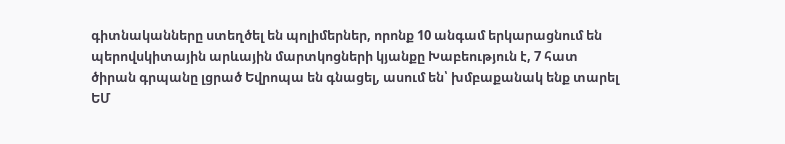գիտնականները ստեղծել են պոլիմերներ, որոնք 10 անգամ երկարացնում են պերովսկիտային արևային մարտկոցների կյանքը Խաբեություն է, 7 հատ ծիրան գրպանը լցրած Եվրոպա են գնացել, ասում են՝ խմբաքանակ ենք տարել ԵՄ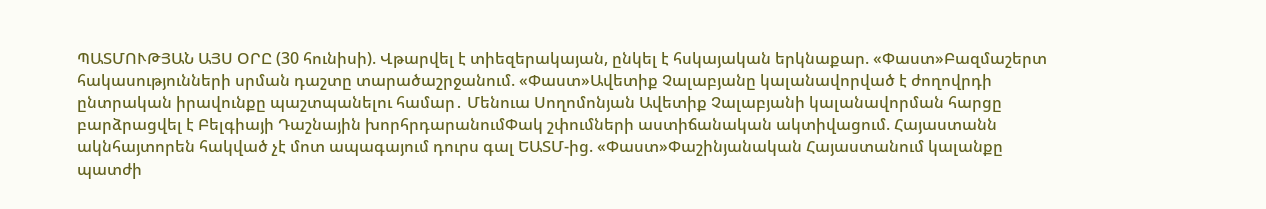ՊԱՏՄՈՒԹՅԱՆ ԱՅՍ ՕՐԸ (30 հունիսի). Վթարվել է տիեզերակայան, ընկել է հսկայական երկնաքար. «Փաստ»Բազմաշերտ հակասությունների սրման դաշտը տարածաշրջանում. «Փաստ»Ավետիք Չալաբյանը կալանավորված է ժողովրդի ընտրական իրավունքը պաշտպանելու համար․ Մենուա Սողոմոնյան Ավետիք Չալաբյանի կալանավորման հարցը բարձրացվել է Բելգիայի Դաշնային խորհրդարանումՓակ շփումների աստիճանական ակտիվացում. Հայաստանն ակնհայտորեն հակված չէ մոտ ապագայում դուրս գալ ԵԱՏՄ-ից. «Փաստ»Փաշինյանական Հայաստանում կալանքը պատժի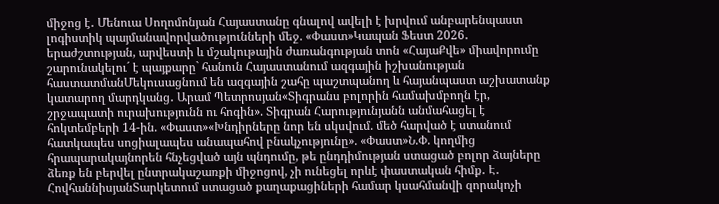միջոց է․ Մենուա Սողոմոնյան Հայաստանը գնալով ավելի է խրվում անբարենպաստ լոգիստիկ պայմանավորվածությունների մեջ. «Փաստ»Կապան Ֆեստ 2026․ երաժշտության, արվեստի և մշակութային ժառանգության տոն «ՀայաՔվե» միավորումը շարունակելու´ է պայքարը` հանուն Հայաստանում ազգային իշխանության հաստատմանՄեկուսացնում են ազգային շահը պաշտպանող և հայանպաստ աշխատանք կատարող մարդկանց․ Արամ Պետրոսյան«Տիգրանս բոլորին համախմբողն էր, շրջապատի ուրախությունն ու հոգին». Տիգրան Հարությունյանն անմահացել է հոկտեմբերի 14-ին. «Փաստ»«Խնդիրները նոր են սկսվում. մեծ հարված է ստանում հատկապես սոցիալապես անապահով բնակչությունը». «Փաստ»Ն.Փ. կողմից հրապարակայնորեն հնչեցված այն պնդումը, թե ընդդիմության ստացած բոլոր ձայները ձեռք են բերվել ընտրակաշառքի միջոցով, չի ունեցել որևէ փաստական հիմք․ Է․ ՀովհաննիսյանՏարկետում ստացած քաղաքացիների համար կսահմանվի զորակոչի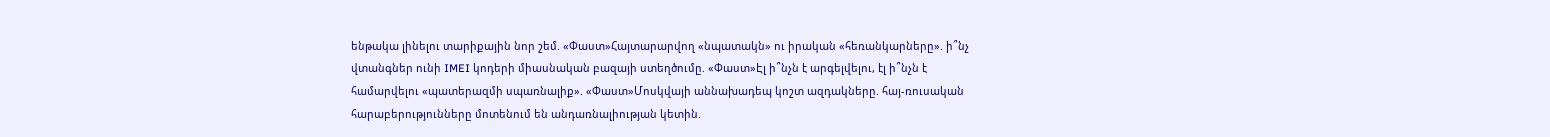ենթակա լինելու տարիքային նոր շեմ. «Փաստ»Հայտարարվող «նպատակն» ու իրական «հեռանկարները». ի՞նչ վտանգներ ունի IMEI կոդերի միասնական բազայի ստեղծումը. «Փաստ»Էլ ի՞նչն է արգելվելու, էլ ի՞նչն է համարվելու «պատերազմի սպառնալիք». «Փաստ»Մոսկվայի աննախադեպ կոշտ ազդակները. հայ-ռուսական հարաբերությունները մոտենում են անդառնալիության կետին.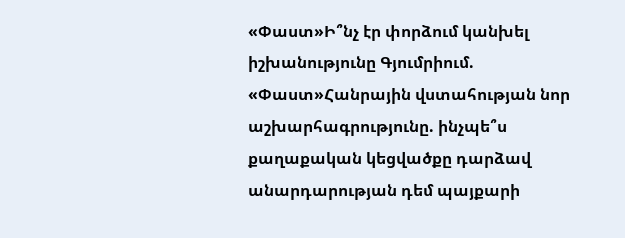«Փաստ»Ի՞նչ էր փորձում կանխել իշխանությունը Գյումրիում. «Փաստ»Հանրային վստահության նոր աշխարհագրությունը. ինչպե՞ս քաղաքական կեցվածքը դարձավ անարդարության դեմ պայքարի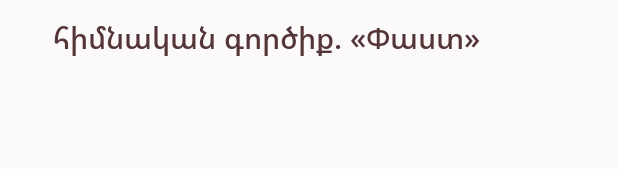հիմնական գործիք. «Փաստ»